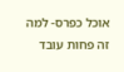אוכל כפרס- למה זה פחות עובד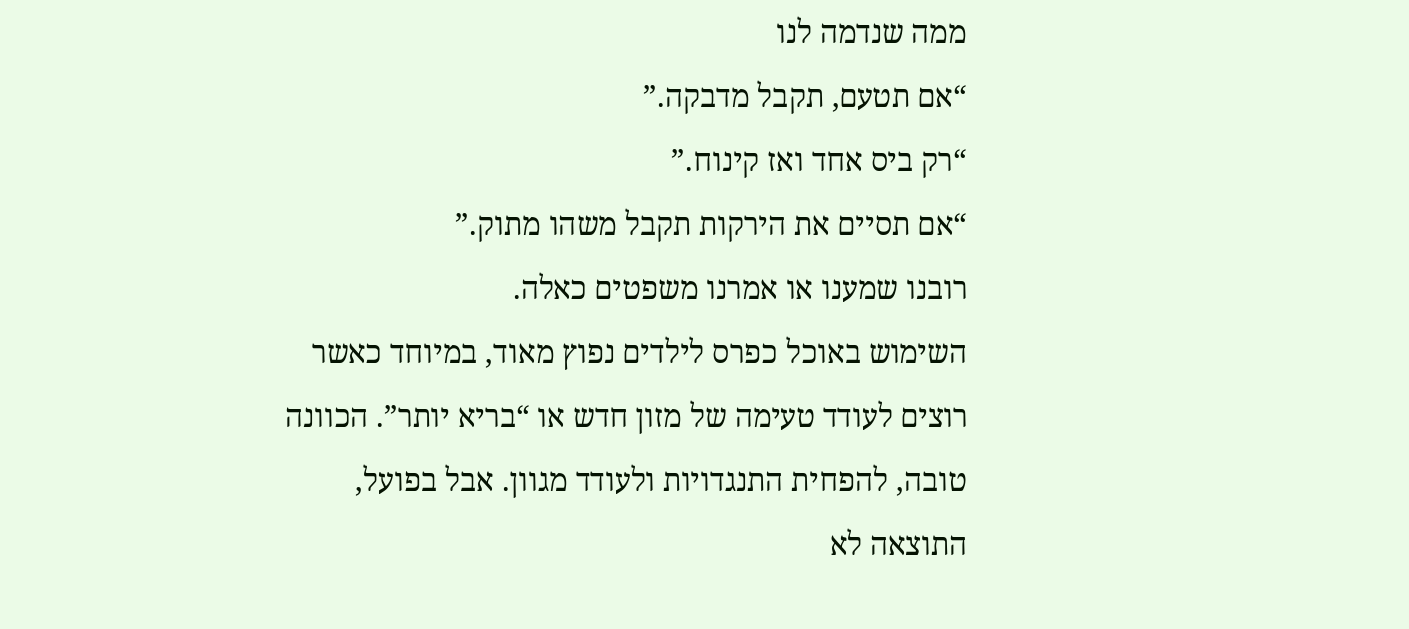ממה שנדמה לנו
“אם תטעם, תקבל מדבקה.”
“רק ביס אחד ואז קינוח.”
“אם תסיים את הירקות תקבל משהו מתוק.”
רובנו שמענו או אמרנו משפטים כאלה.
השימוש באוכל כפרס לילדים נפוץ מאוד, במיוחד כאשר רוצים לעודד טעימה של מזון חדש או “בריא יותר”. הכוונה טובה, להפחית התנגדויות ולעודד מגוון. אבל בפועל, התוצאה לא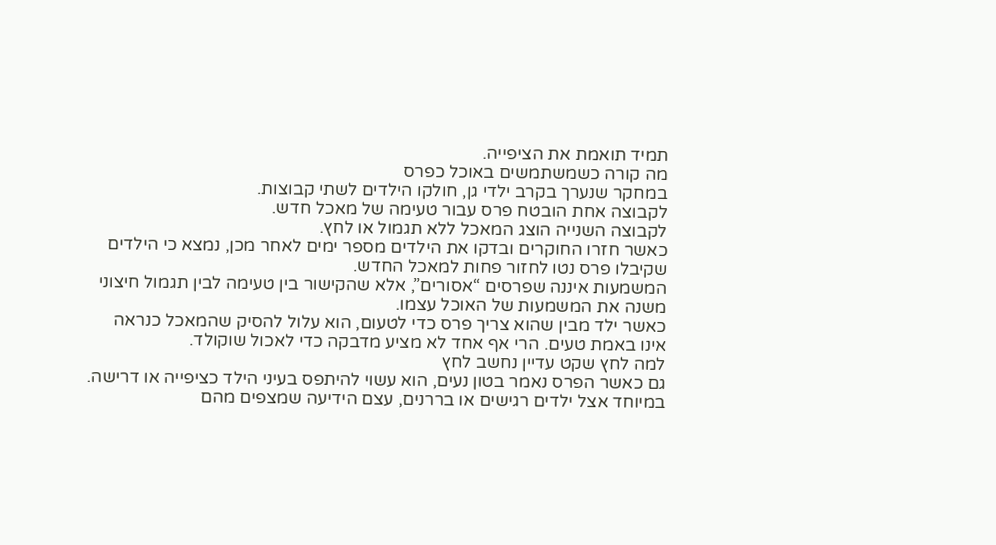תמיד תואמת את הציפייה.
מה קורה כשמשתמשים באוכל כפרס
במחקר שנערך בקרב ילדי גן, חולקו הילדים לשתי קבוצות.
לקבוצה אחת הובטח פרס עבור טעימה של מאכל חדש.
לקבוצה השנייה הוצג המאכל ללא תגמול או לחץ.
כאשר חזרו החוקרים ובדקו את הילדים מספר ימים לאחר מכן, נמצא כי הילדים שקיבלו פרס נטו לחזור פחות למאכל החדש.
המשמעות איננה שפרסים “אסורים”, אלא שהקישור בין טעימה לבין תגמול חיצוני משנה את המשמעות של האוכל עצמו.
כאשר ילד מבין שהוא צריך פרס כדי לטעום, הוא עלול להסיק שהמאכל כנראה אינו באמת טעים. הרי אף אחד לא מציע מדבקה כדי לאכול שוקולד.
למה לחץ שקט עדיין נחשב לחץ
גם כאשר הפרס נאמר בטון נעים, הוא עשוי להיתפס בעיני הילד כציפייה או דרישה.
במיוחד אצל ילדים רגישים או בררנים, עצם הידיעה שמצפים מהם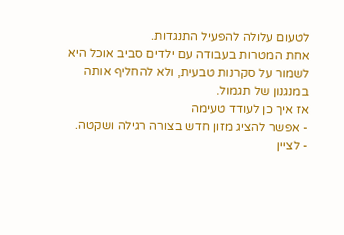לטעום עלולה להפעיל התנגדות.
אחת המטרות בעבודה עם ילדים סביב אוכל היא לשמור על סקרנות טבעית, ולא להחליף אותה במנגנון של תגמול.
אז איך כן לעודד טעימה
- אפשר להציג מזון חדש בצורה רגילה ושקטה.
- לציין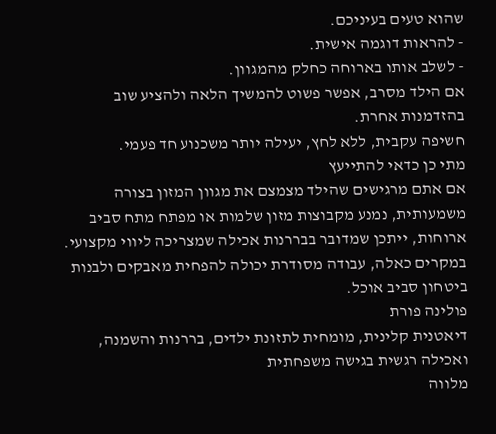שהוא טעים בעיניכם.
- להראות דוגמה אישית.
- לשלב אותו בארוחה כחלק מהמגוון.
אם הילד מסרב, אפשר פשוט להמשיך הלאה ולהציע שוב בהזדמנות אחרת.
חשיפה עקבית, ללא לחץ, יעילה יותר משכנוע חד פעמי.
מתי כן כדאי להתייעץ
אם אתם מרגישים שהילד מצמצם את מגוון המזון בצורה משמעותית, נמנע מקבוצות מזון שלמות או מפתח מתח סביב ארוחות, ייתכן שמדובר בבררנות אכילה שמצריכה ליווי מקצועי.
במקרים כאלה, עבודה מסודרת יכולה להפחית מאבקים ולבנות ביטחון סביב אוכל.
פולינה פורת
דיאטנית קלינית, מומחית לתזונת ילדים, בררנות והשמנה, ואכילה רגשית בגישה משפחתית
מלווה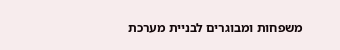משפחות ומבוגרים לבניית מערכת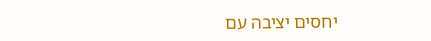יחסים יציבה עם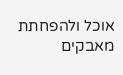אוכל ולהפחתת מאבקים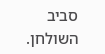סביב השולחן.